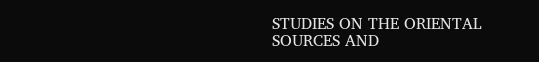STUDIES ON THE ORIENTAL SOURCES AND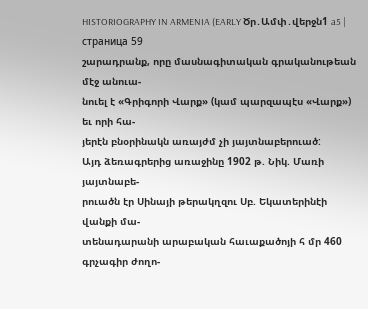HISTORIOGRAPHY IN ARMENIA (EARLY Ծր․Ամփ․վերջն1 a5 | страница 59
շարադրանք, որը մասնագիտական գրականութեան մէջ անուա-
նուել է «Գրիգորի Վարք» (կամ պարզապէս «Վարք») եւ որի հա-
յերէն բնօրինակն առայժմ չի յայտնաբերուած:
Այդ ձեռագրերից առաջինը 1902 թ. Նիկ. Մառի յայտնաբե-
րուածն էր Սինայի թերակղզու Սբ. Եկատերինէի վանքի մա-
տենադարանի արաբական հաւաքածոյի հ մր 460 գրչագիր ժողո-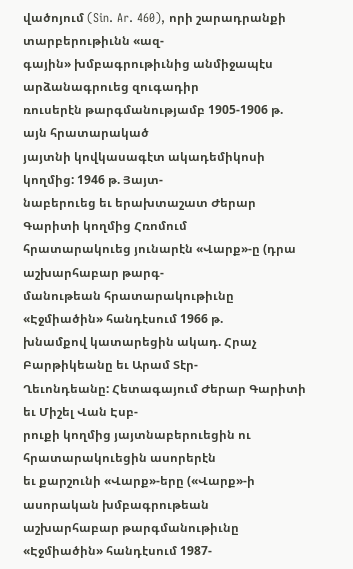վածոյում (Sin. Ar. 460), որի շարադրանքի տարբերութիւնն «ազ-
գային» խմբագրութիւնից անմիջապէս արձանագրուեց զուգադիր
ռուսերէն թարգմանությամբ 1905-1906 թ. այն հրատարակած
յայտնի կովկասագէտ ակադեմիկոսի կողմից: 1946 թ. Յայտ-
նաբերուեց եւ երախտաշատ Ժերար Գարիտի կողմից Հռոմում
հրատարակուեց յունարէն «Վարք»-ը (դրա աշխարհաբար թարգ-
մանութեան հրատարակութիւնը «Էջմիածին» հանդէսում 1966 թ.
խնամքով կատարեցին ակադ. Հրաչ Բարթիկեանը եւ Արամ Տէր-
Ղեւոնդեանը: Հետագայում Ժերար Գարիտի եւ Միշել Վան Էսբ-
րուքի կողմից յայտնաբերուեցին ու հրատարակուեցին ասորերէն
եւ քարշունի «Վարք»-երը («Վարք»-ի ասորական խմբագրութեան
աշխարհաբար թարգմանութիւնը «Էջմիածին» հանդէսում 1987-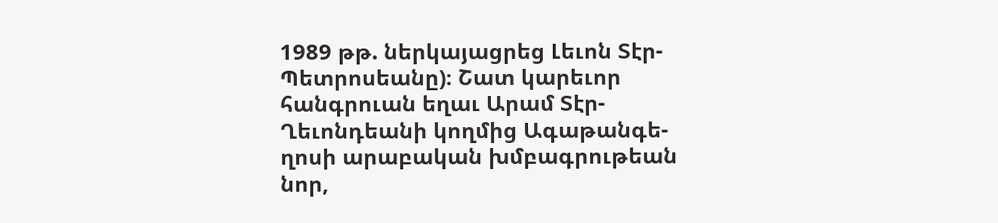1989 թթ. ներկայացրեց Լեւոն Տէր-Պետրոսեանը)։ Շատ կարեւոր
հանգրուան եղաւ Արամ Տէր-Ղեւոնդեանի կողմից Ագաթանգե-
ղոսի արաբական խմբագրութեան նոր,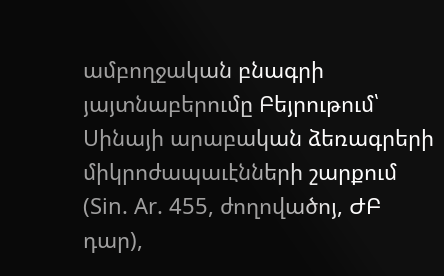ամբողջական բնագրի
յայտնաբերումը Բեյրութում՝ Սինայի արաբական ձեռագրերի
միկրոժապաւէնների շարքում (Sin. Ar. 455, ժողովածոյ, ԺԲ դար),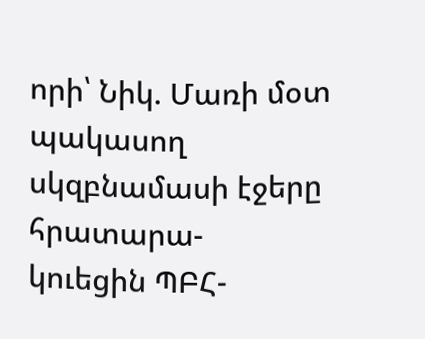որի՝ Նիկ. Մառի մօտ պակասող սկզբնամասի էջերը հրատարա-
կուեցին ՊԲՀ-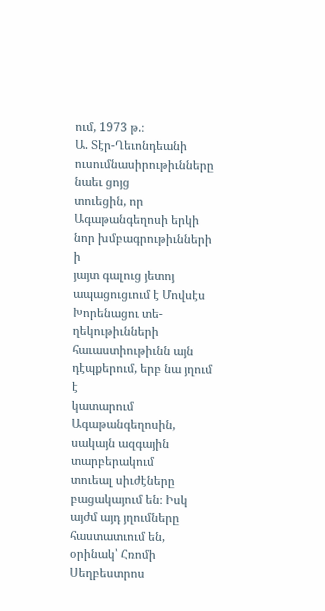ում, 1973 թ.։
Ա. Տէր-Ղեւոնդեանի ուսումնասիրութիւնները նաեւ ցոյց
տուեցին, որ Ագաթանգեղոսի երկի նոր խմբագրութիւնների ի
յայտ գալուց յետոյ ապացուցւում է Մովսէս Խորենացու տե-
ղեկութիւնների հաւաստիութիւնն այն դէպքերում, երբ նա յղում է
կատարում Ագաթանգեղոսին, սակայն ազգային տարբերակում
տուեալ սիւժէները բացակայում են։ Իսկ այժմ այդ յղումները
հաստատւում են, օրինակ՝ Հռոմի Սեղբեստրոս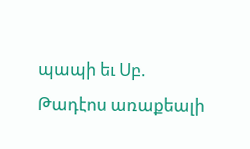պապի եւ Սբ.
Թադէոս առաքեալի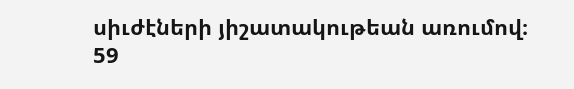սիւժէների յիշատակութեան առումով։
59